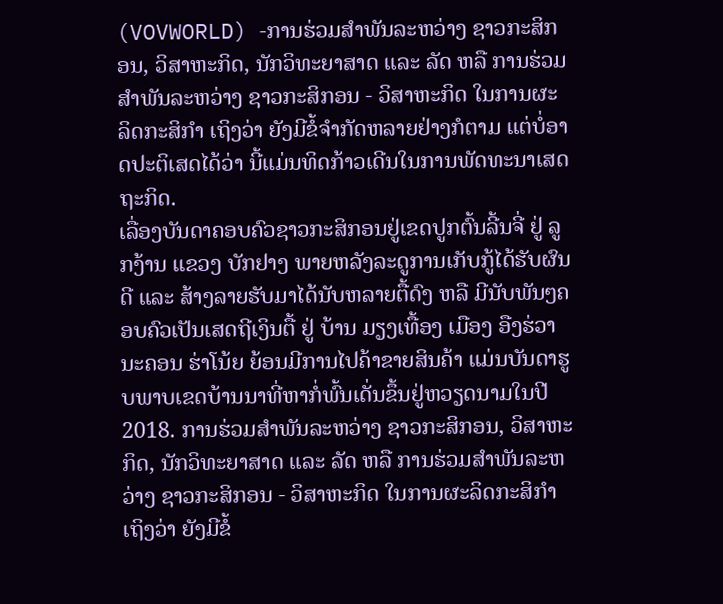(VOVWORLD) -ການຮ່ວມສຳພັນລະຫວ່າງ ຊາວກະສິກອນ, ວິສາຫະກິດ, ນັກວິທະຍາສາດ ແລະ ລັດ ຫລື ການຮ່ວມສຳພັນລະຫວ່າງ ຊາວກະສິກອນ - ວິສາຫະກິດ ໃນການຜະລິດກະສິກຳ ເຖິງວ່າ ຍັງມີຂໍ້ຈຳກັດຫລາຍຢ່າງກໍຕາມ ແຕ່ບໍ່ອາດປະຕິເສດໄດ້ວ່າ ນີ້ແມ່ນທິດກ້າວເດີນໃນການພັດທະນາເສດຖະກິດ.
ເລື່ອງບັນດາຄອບຄົວຊາວກະສິກອນຢູ່ເຂດປູກຕົ້ນລີ້ນຈີ່ ຢູ່ ລູກງ້ານ ແຂວງ ບັກຢາງ ພາຍຫລັງລະດູການເກັບກູ້ໄດ້ຮັບຜົນດີ ແລະ ສ້າງລາຍຮັບມາໄດ້ນັບຫລາຍຕື້ດົງ ຫລື ມີນັບພັນໆຄອບຄົວເປັນເສດຖີເງິນຕື້ ຢູ່ ບ້ານ ມຽງເທື້ອງ ເມືອງ ອືງຮ່ວາ ນະຄອນ ຮ່າໂນ້ຍ ຍ້ອນມີການໄປຄ້າຂາຍສິນຄ້າ ແມ່ນບັນດາຮູບພາບເຂດບ້ານນາທີ່ຫາກໍ່ພົ້ນເດັ່ນຂຶ້ນຢູ່ຫວຽດນາມໃນປີ 2018. ການຮ່ວມສຳພັນລະຫວ່າງ ຊາວກະສິກອນ, ວິສາຫະກິດ, ນັກວິທະຍາສາດ ແລະ ລັດ ຫລື ການຮ່ວມສຳພັນລະຫວ່າງ ຊາວກະສິກອນ - ວິສາຫະກິດ ໃນການຜະລິດກະສິກຳ ເຖິງວ່າ ຍັງມີຂໍ້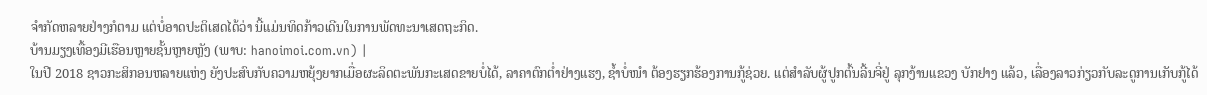ຈຳກັດຫລາຍຢ່າງກໍຕາມ ແຕ່ບໍ່ອາດປະຕິເສດໄດ້ວ່າ ນີ້ແມ່ນທິດກ້າວເດີນໃນການພັດທະນາເສດຖະກິດ.
ບ້ານມຽງເທື້ອງມີເຮືອນຫຼາຍຊັ້ນຫຼາຍຫຼັງ (ພາບ: hanoimoi.com.vn) |
ໃນປີ 2018 ຊາວກະສິກອນຫລາຍແຫ່ງ ຍັງປະສົບກັບຄວາມຫຍຸ້ງຍາກເມື່ອຜະລິດຕະພັນກະເສດຂາຍບໍ່ໄດ້, ລາຄາຕົກຕ່ຳຢ່າງແຮງ, ຊ້ຳບໍ່ໜຳ ຕ້ອງຮຽກຮ້ອງການກູ້ຊ່ວຍ. ແຕ່ສຳລັບຜູ້ປູກຕົ້ນລີ້ນຈີ່ຢູ່ ລຸກງ້ານແຂວງ ບັກຢາງ ແລ້ວ, ເລື່ອງລາວກ່ຽວກັບລະດູການເກັບກູ້ໄດ້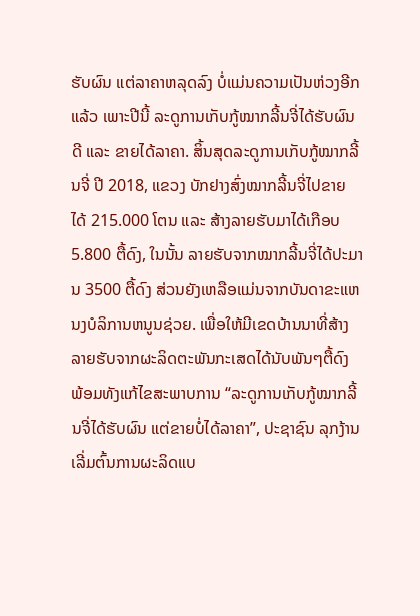ຮັບຜົນ ແຕ່ລາຄາຫລຸດລົງ ບໍ່ແມ່ນຄວາມເປັນຫ່ວງອີກແລ້ວ ເພາະປີນີ້ ລະດູການເກັບກູ້ໝາກລີ້ນຈີ່ໄດ້ຮັບຜົນດີ ແລະ ຂາຍໄດ້ລາຄາ. ສິ້ນສຸດລະດູການເກັບກູ້ໝາກລີ້ນຈີ່ ປີ 2018, ແຂວງ ບັກຢາງສົ່ງໝາກລີ້ນຈີ່ໄປຂາຍ ໄດ້ 215.000 ໂຕນ ແລະ ສ້າງລາຍຮັບມາໄດ້ເກືອບ 5.800 ຕື້ດົງ, ໃນນັ້ນ ລາຍຮັບຈາກໝາກລີ້ນຈີ່ໄດ້ປະມານ 3500 ຕື້ດົງ ສ່ວນຍັງເຫລືອແມ່ນຈາກບັນດາຂະແຫນງບໍລິການຫນູນຊ່ວຍ. ເພື່ອໃຫ້ມີເຂດບ້ານນາທີ່ສ້າງລາຍຮັບຈາກຜະລິດຕະພັນກະເສດໄດ້ນັບພັນໆຕື້ດົງ ພ້ອມທັງແກ້ໄຂສະພາບການ “ລະດູການເກັບກູ້ໝາກລີ້ນຈີ່ໄດ້ຮັບຜົນ ແຕ່ຂາຍບໍ່ໄດ້ລາຄາ”, ປະຊາຊົນ ລຸກງ້ານ ເລີ່ມຕົ້ນການຜະລິດແບ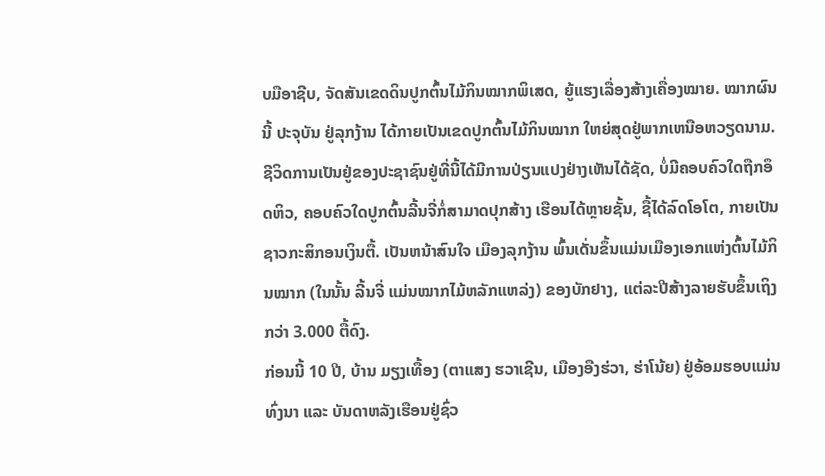ບມືອາຊີບ, ຈັດສັນເຂດດິນປູກຕົ້ນໄມ້ກິນໝາກພິເສດ, ຍູ້ແຮງເລື່ອງສ້າງເຄື່ອງໝາຍ. ໝາກຜົນນີ້ ປະຈຸບັນ ຢູ່ລຸກງ້ານ ໄດ້ກາຍເປັນເຂດປູກຕົ້ນໄມ້ກິນໝາກ ໃຫຍ່ສຸດຢູ່ພາກເຫນືອຫວຽດນາມ. ຊີວິດການເປັນຢູ່ຂອງປະຊາຊົນຢູ່ທີ່ນີ້ໄດ້ມີການປ່ຽນແປງຢ່າງເຫັນໄດ້ຊັດ, ບໍ່ມີຄອບຄົວໃດຖືກອຶດຫິວ, ຄອບຄົວໃດປູກຕົ້ນລີ້ນຈີ່ກໍ່ສາມາດປຸກສ້າງ ເຮືອນໄດ້ຫຼາຍຊັ້ນ, ຊື້ໄດ້ລົດໂອໂຕ, ກາຍເປັນຊາວກະສິກອນເງິນຕື້. ເປັນຫນ້າສົນໃຈ ເມືອງລຸກງ້ານ ພົ້ນເດັ່ນຂຶ້ນແມ່ນເມືອງເອກແຫ່ງຕົ້ນໄມ້ກິນໝາກ (ໃນນັ້ນ ລີ້ນຈີ່ ແມ່ນໝາກໄມ້ຫລັກແຫລ່ງ) ຂອງບັກຢາງ, ແຕ່ລະປີສ້າງລາຍຮັບຂຶ້ນເຖິງກວ່າ 3.000 ຕື້ດົງ.
ກ່ອນນີ້ 10 ປີ, ບ້ານ ມຽງເທື້ອງ (ຕາແສງ ຮວາເຊີນ, ເມືອງອືງຮ່ວາ, ຮ່າໂນ້ຍ) ຢູ່ອ້ອມຮອບແມ່ນທົ່ງນາ ແລະ ບັນດາຫລັງເຮືອນຢູ່ຊົ່ວ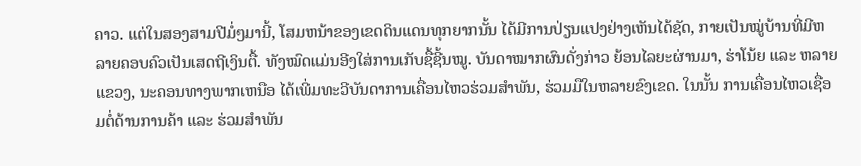ຄາວ. ແຕ່ໃນສອງສາມປີມໍ່ໆມານີ້, ໂສມຫນ້າຂອງເຂດດິນແດນທຸກຍາກນັ້ນ ໄດ້ມີການປ່ຽນແປງຢ່າງເຫັນໄດ້ຊັດ, ກາຍເປັນໝູ່ບ້ານທີ່ມີຫລາຍຄອບຄົວເປັນເສດຖີເງິນຕື້. ທັງໝົດແມ່ນອີງໃສ່ການເກັບຊື້ຊີ້ນໝູ. ບັນດາໝາກຜົນດັ່ງກ່າວ ຍ້ອນໄລຍະຜ່ານມາ, ຮ່າໂນ້ຍ ແລະ ຫລາຍແຂວງ, ນະຄອນທາງພາກເຫນືອ ໄດ້ເພີ່ມທະວີບັນດາການເຄື່ອນໄຫວຮ່ວມສຳພັນ, ຮ່ວມມືໃນຫລາຍຂົງເຂດ. ໃນນັ້ນ ການເຄື່ອນໄຫວເຊື່ອມຕໍ່ດ້ານການຄ້າ ແລະ ຮ່ວມສຳພັນ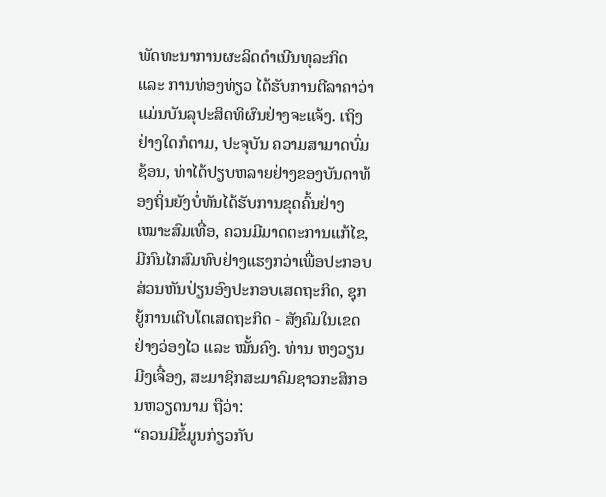ພັດທະນາການຜະລິດດຳເນີນທຸລະກິດ ແລະ ການທ່ອງທ່ຽວ ໄດ້ຮັບການຕີລາຄາວ່າ ແມ່ນບັນລຸປະສິດທິຜົນຢ່າງຈະແຈ້ງ. ເຖິງຢ່າງໃດກໍຕາມ, ປະຈຸບັນ ຄວາມສາມາດບົ່ມຊ້ອນ, ທ່າໄດ້ປຽບຫລາຍຢ່າງຂອງບັນດາທ້ອງຖິ່ນຍັງບໍ່ທັນໄດ້ຮັບການຂຸດຄົ້ນຢ່າງເໝາະສົມເທື່ອ, ຄວນມີມາດຕະການແກ້ໄຂ, ມີກົນໄກສົມທົບຢ່າງແຮງກວ່າເພື່ອປະກອບສ່ວນຫັນປ່ຽນອົງປະກອບເສດຖະກິດ, ຊຸກຍູ້ການເຕີບໂຕເສດຖະກິດ - ສັງຄົມໃນເຂດຢ່າງວ່ອງໄວ ແລະ ໝັ້ນຄົງ. ທ່ານ ຫງວຽນມີງເຈື໋ອງ, ສະມາຊິກສະມາຄົມຊາວກະສິກອນຫວຽດນາມ ຖືວ່າ:
“ຄວນມີຂໍ້ມູນກ່ຽວກັບ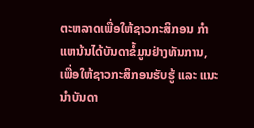ຕະຫລາດເພື່ອໃຫ້ຊາວກະສິກອນ ກຳແຫນ້ນໄດ້ບັນດາຂໍ້ມູນຢ່າງທັນການ, ເພື່ອໃຫ້ຊາວກະສິກອນຮັບຮູ້ ແລະ ແນະນຳບັນດາ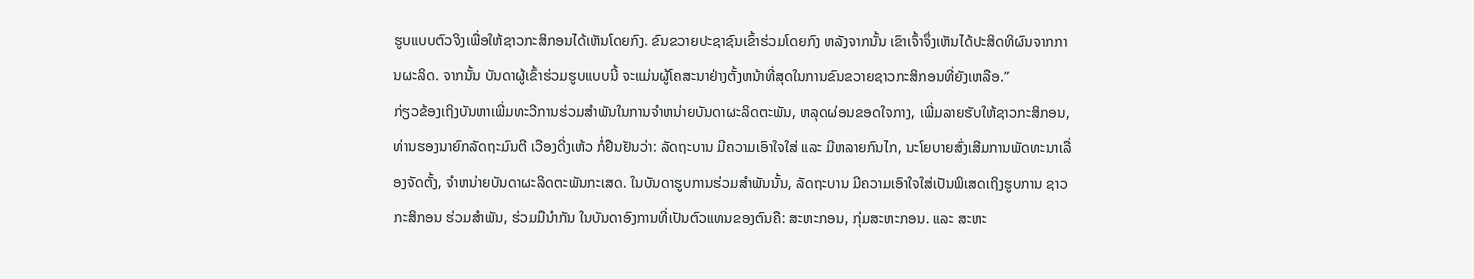ຮູບແບບຕົວຈິງເພື່ອໃຫ້ຊາວກະສິກອນໄດ້ເຫັນໂດຍກົງ. ຂົນຂວາຍປະຊາຊົນເຂົ້າຮ່ວມໂດຍກົງ ຫລັງຈາກນັ້ນ ເຂົາເຈົ້າຈຶ່ງເຫັນໄດ້ປະສິດທິຜົນຈາກການຜະລິດ. ຈາກນັ້ນ ບັນດາຜູ້ເຂົ້າຮ່ວມຮູບແບບນີ້ ຈະແມ່ນຜູ້ໂຄສະນາຢ່າງຕັ້ງຫນ້າທີ່ສຸດໃນການຂົນຂວາຍຊາວກະສິກອນທີ່ຍັງເຫລືອ.”
ກ່ຽວຂ້ອງເຖິງບັນຫາເພີ່ມທະວີການຮ່ວມສຳພັນໃນການຈຳຫນ່າຍບັນດາຜະລິດຕະພັນ, ຫລຸດຜ່ອນຂອດໃຈກາງ, ເພີ່ມລາຍຮັບໃຫ້ຊາວກະສິກອນ, ທ່ານຮອງນາຍົກລັດຖະມົນຕີ ເວືອງດີ່ງເຫ້ວ ກໍ່ຢືນຢັນວ່າ: ລັດຖະບານ ມີຄວາມເອົາໃຈໃສ່ ແລະ ມີຫລາຍກົນໄກ, ນະໂຍບາຍສົ່ງເສີມການພັດທະນາເລື່ອງຈັດຕັ້ງ, ຈຳຫນ່າຍບັນດາຜະລິດຕະພັນກະເສດ. ໃນບັນດາຮູບການຮ່ວມສຳພັນນັ້ນ, ລັດຖະບານ ມີຄວາມເອົາໃຈໃສ່ເປັນພິເສດເຖິງຮູບການ ຊາວກະສິກອນ ຮ່ວມສຳພັນ, ຮ່ວມມືນຳກັນ ໃນບັນດາອົງການທີ່ເປັນຕົວແທນຂອງຕົນຄື: ສະຫະກອນ, ກຸ່ມສະຫະກອນ. ແລະ ສະຫະ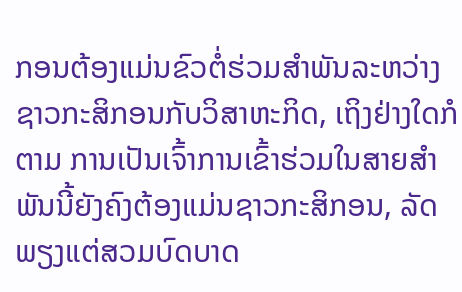ກອນຕ້ອງແມ່ນຂົວຕໍ່ຮ່ວມສຳພັນລະຫວ່າງ ຊາວກະສິກອນກັບວິສາຫະກິດ, ເຖິງຢ່າງໃດກໍຕາມ ການເປັນເຈົ້າການເຂົ້າຮ່ວມໃນສາຍສໍາພັນນີ້ຍັງຄົງຕ້ອງແມ່ນຊາວກະສິກອນ, ລັດ ພຽງແຕ່ສວມບົດບາດ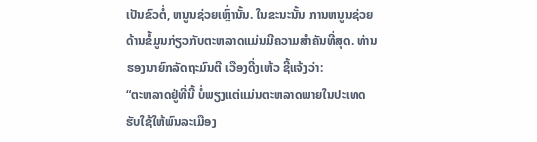ເປັນຂົວຕໍ່, ຫນູນຊ່ວຍເຫຼົ່ານັ້ນ. ໃນຂະນະນັ້ນ ການຫນູນຊ່ວຍດ້ານຂໍ້ມູນກ່ຽວກັບຕະຫລາດແມ່ນມີຄວາມສຳຄັນທີ່ສຸດ. ທ່ານຮອງນາຍົກລັດຖະມົນຕີ ເວືອງດີ່ງເຫ້ວ ຊີ້ແຈ້ງວ່າ:
“ຕະຫລາດຢູ່ທີ່ນີ້ ບໍ່ພຽງແຕ່ແມ່ນຕະຫລາດພາຍໃນປະເທດຮັບໃຊ້ໃຫ້ພົນລະເມືອງ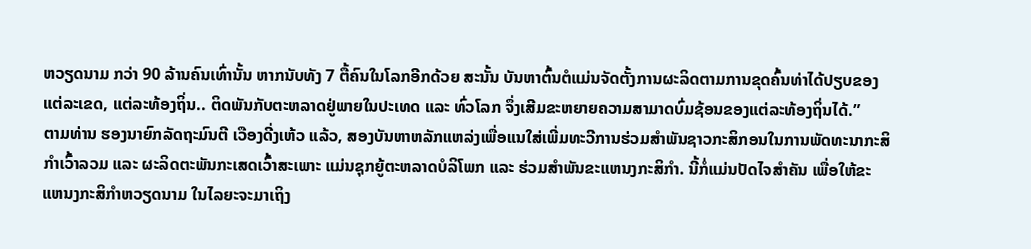ຫວຽດນາມ ກວ່າ 90 ລ້ານຄົນເທົ່ານັ້ນ ຫາກນັບທັງ 7 ຕື້ຄົນໃນໂລກອີກດ້ວຍ ສະນັ້ນ ບັນຫາຕົ້ນຕໍແມ່ນຈັດຕັ້ງການຜະລິດຕາມການຂຸດຄົ້ນທ່າໄດ້ປຽບຂອງແຕ່ລະເຂດ, ແຕ່ລະທ້ອງຖິ່ນ.. ຕິດພັນກັບຕະຫລາດຢູ່ພາຍໃນປະເທດ ແລະ ທົ່ວໂລກ ຈຶ່ງເສີມຂະຫຍາຍຄວາມສາມາດບົ່ມຊ້ອນຂອງແຕ່ລະທ້ອງຖິ່ນໄດ້.”
ຕາມທ່ານ ຮອງນາຍົກລັດຖະມົນຕີ ເວືອງດີ່ງເຫ້ວ ແລ້ວ, ສອງບັນຫາຫລັກແຫລ່ງເພື່ອແນໃສ່ເພີ່ມທະວີການຮ່ວມສຳພັນຊາວກະສິກອນໃນການພັດທະນາກະສິກຳເວົ້າລວມ ແລະ ຜະລິດຕະພັນກະເສດເວົ້າສະເພາະ ແມ່ນຊຸກຍູ້ຕະຫລາດບໍລິໂພກ ແລະ ຮ່ວມສຳພັນຂະແຫນງກະສິກຳ. ນີ້ກໍ່ແມ່ນປັດໄຈສຳຄັນ ເພື່ອໃຫ້ຂະແຫນງກະສິກຳຫວຽດນາມ ໃນໄລຍະຈະມາເຖິງ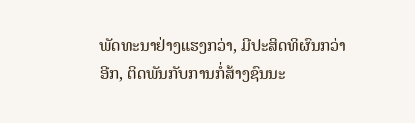ພັດທະນາຢ່າງແຮງກວ່າ, ມີປະສິດທິຜົນກວ່າອີກ, ຕິດພັນກັບການກໍ່ສ້າງຊົນນະ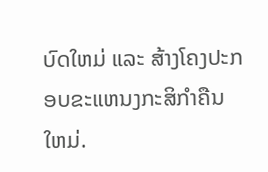ບົດໃຫມ່ ແລະ ສ້າງໂຄງປະກອບຂະແຫນງກະສິກຳຄືນໃຫມ່.